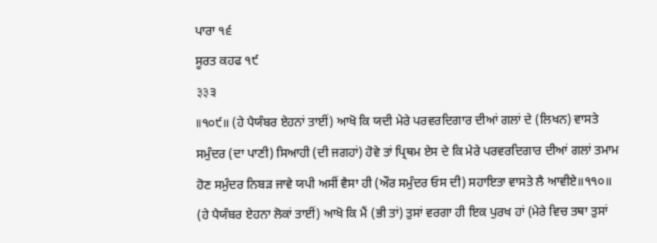ਪਾਰਾ ੧੬
ਸੂਰਤ ਕਹਫ ੧੯
३३੩
॥੧੦੯॥ (ਹੇ ਪੈਯੰਬਰ ਏਹਨਾਂ ਤਾਈਂ) ਆਖੋ ਕਿ ਯਦੀ ਮੇਰੇ ਪਰਵਰਦਿਗਾਰ ਦੀਆਂ ਗਲਾਂ ਦੇ (ਲਿਖਨ) ਵਾਸਤੇ ਸਮੁੰਦਰ (ਦਾ ਪਾਣੀ) ਸਿਆਹੀ (ਦੀ ਜਗਹਾਂ) ਹੋਵੇ ਤਾਂ ਪ੍ਰਿਥਮ ਏਸ ਦੇ ਕਿ ਮੇਰੇ ਪਰਵਰਦਿਗਾਰ ਦੀਆਂ ਗਲਾਂ ਤਮਾਮ ਹੋਣ ਸਮੁੰਦਰ ਨਿਬੜ ਜਾਵੇ ਯਪੀ ਅਸੀਂ ਵੈਸਾ ਹੀ (ਔਰ ਸਮੁੰਦਰ ਓਸ ਦੀ) ਸਹਾਇਤਾ ਵਾਸਤੇ ਲੈ ਆਵੀਏ॥੧੧੦॥ (ਹੇ ਪੈਯੰਬਰ ਏਹਨਾ ਲੋਕਾਂ ਤਾਈਂ) ਆਖੋ ਕਿ ਮੈਂ (ਭੀ ਤਾਂ) ਤੁਸਾਂ ਵਰਗਾ ਹੀ ਇਕ ਪੁਰਖ ਹਾਂ (ਮੇਰੇ ਵਿਚ ਤਥਾ ਤੁਸਾਂ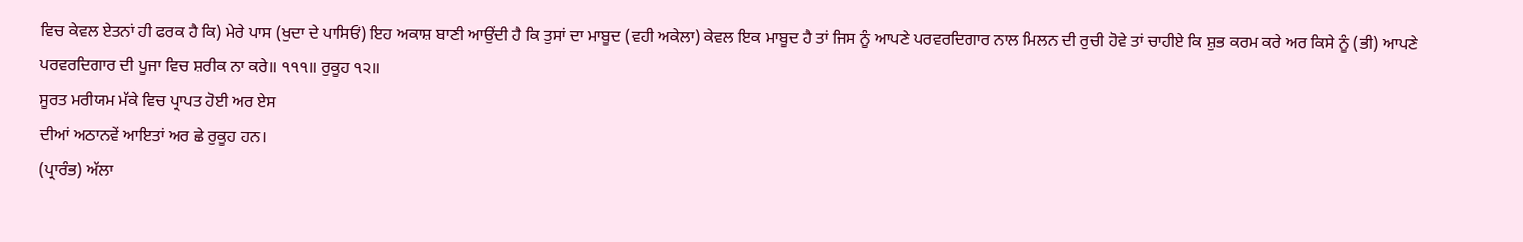ਵਿਚ ਕੇਵਲ ਏਤਨਾਂ ਹੀ ਫਰਕ ਹੈ ਕਿ) ਮੇਰੇ ਪਾਸ (ਖੁਦਾ ਦੇ ਪਾਸਿਓਂ) ਇਹ ਅਕਾਸ਼ ਬਾਣੀ ਆਉਂਦੀ ਹੈ ਕਿ ਤੁਸਾਂ ਦਾ ਮਾਬੂਦ (ਵਹੀ ਅਕੇਲਾ) ਕੇਵਲ ਇਕ ਮਾਬੂਦ ਹੈ ਤਾਂ ਜਿਸ ਨੂੰ ਆਪਣੇ ਪਰਵਰਦਿਗਾਰ ਨਾਲ ਮਿਲਨ ਦੀ ਰੁਚੀ ਹੋਵੇ ਤਾਂ ਚਾਹੀਏ ਕਿ ਸ਼ੁਭ ਕਰਮ ਕਰੇ ਅਰ ਕਿਸੇ ਨੂੰ (ਭੀ) ਆਪਣੇ ਪਰਵਰਦਿਗਾਰ ਦੀ ਪੂਜਾ ਵਿਚ ਸ਼ਰੀਕ ਨਾ ਕਰੇ॥ ੧੧੧॥ ਰੁਕੂਹ ੧੨॥
ਸੂਰਤ ਮਰੀਯਮ ਮੱਕੇ ਵਿਚ ਪ੍ਰਾਪਤ ਹੋਈ ਅਰ ਏਸ
ਦੀਆਂ ਅਠਾਨਵੇਂ ਆਇਤਾਂ ਅਰ ਛੇ ਰੁਕੂਹ ਹਨ।
(ਪ੍ਰਾਰੰਭ) ਅੱਲਾ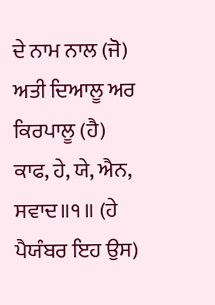ਦੇ ਨਾਮ ਨਾਲ (ਜੋ) ਅਤੀ ਦਿਆਲੂ ਅਰ ਕਿਰਪਾਲੂ (ਹੈ)
ਕਾਫ, ਹੇ, ਯੇ, ਐਨ, ਸਵਾਦ॥੧॥ (ਹੇ ਪੈਯੰਬਰ ਇਹ ਉਸ)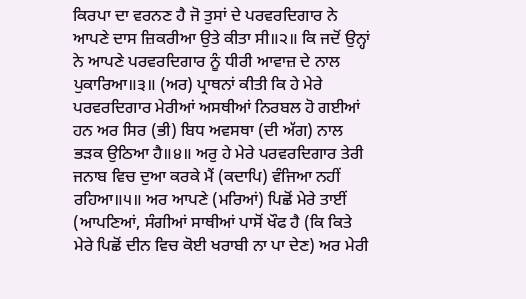ਕਿਰਪਾ ਦਾ ਵਰਨਣ ਹੈ ਜੋ ਤੁਸਾਂ ਦੇ ਪਰਵਰਦਿਗਾਰ ਨੇ ਆਪਣੇ ਦਾਸ ਜ਼ਿਕਰੀਆ ਉਤੇ ਕੀਤਾ ਸੀ॥੨॥ ਕਿ ਜਦੋਂ ਉਨ੍ਹਾਂ ਨੇ ਆਪਣੇ ਪਰਵਰਦਿਗਾਰ ਨੂੰ ਧੀਰੀ ਆਵਾਜ਼ ਦੇ ਨਾਲ ਪੁਕਾਰਿਆ॥੩॥ (ਅਰ) ਪ੍ਰਾਥਨਾਂ ਕੀਤੀ ਕਿ ਹੇ ਮੇਰੇ ਪਰਵਰਦਿਗਾਰ ਮੇਰੀਆਂ ਅਸਥੀਆਂ ਨਿਰਬਲ ਹੋ ਗਈਆਂ ਹਨ ਅਰ ਸਿਰ (ਭੀ) ਬਿਧ ਅਵਸਥਾ (ਦੀ ਅੱਗ) ਨਾਲ ਭੜਕ ਉਠਿਆ ਹੈ॥੪॥ ਅਰੁ ਹੇ ਮੇਰੇ ਪਰਵਰਦਿਗਾਰ ਤੇਰੀ ਜਨਾਬ ਵਿਚ ਦੁਆ ਕਰਕੇ ਮੈਂ (ਕਦਾਪਿ) ਵੰਜਿਆ ਨਹੀਂ ਰਹਿਆ॥੫॥ ਅਰ ਆਪਣੇ (ਮਰਿਆਂ) ਪਿਛੋਂ ਮੇਰੇ ਤਾਈਂ (ਆਪਣਿਆਂ, ਸੰਗੀਆਂ ਸਾਥੀਆਂ ਪਾਸੋਂ ਖੌਫ ਹੈ (ਕਿ ਕਿਤੇ ਮੇਰੇ ਪਿਛੋਂ ਦੀਨ ਵਿਚ ਕੋਈ ਖਰਾਬੀ ਨਾ ਪਾ ਦੇਣ) ਅਰ ਮੇਰੀ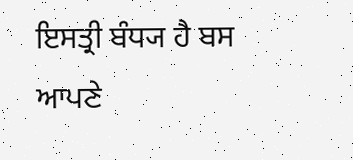ਇਸਤ੍ਰੀ ਬੰਧ੍ਯ ਹੈ ਬਸ ਆਪਣੇ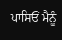ਪਾਸਿਓਂ ਮੈਨੂੰ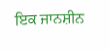ਇਕ ਜਾਨਸ਼ੀਨ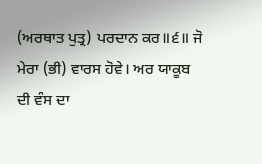(ਅਰਥਾਤ ਪੁਤ੍ਰ) ਪਰਦਾਨ ਕਰ॥੬॥ ਜੋ ਮੇਰਾ (ਭੀ) ਵਾਰਸ ਹੋਵੇ। ਅਰ ਯਾਕੂਬ ਦੀ ਵੰਸ ਦਾ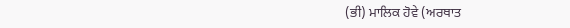(ਭੀ) ਮਾਲਿਕ ਹੋਵੇ (ਅਰਥਾਤ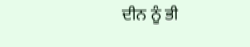ਦੀਨ ਨੂੰ ਭੀ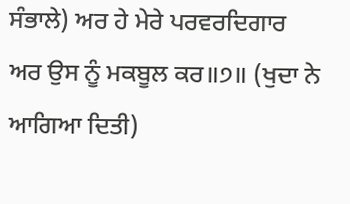ਸੰਭਾਲੇ) ਅਰ ਹੇ ਮੇਰੇ ਪਰਵਰਦਿਗਾਰ ਅਰ ਉਸ ਨੂੰ ਮਕਬੂਲ ਕਰ॥੭॥ (ਖੁਦਾ ਨੇ ਆਗਿਆ ਦਿਤੀ)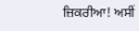ਜ਼ਿਕਰੀਆ! ਅਸੀਂ